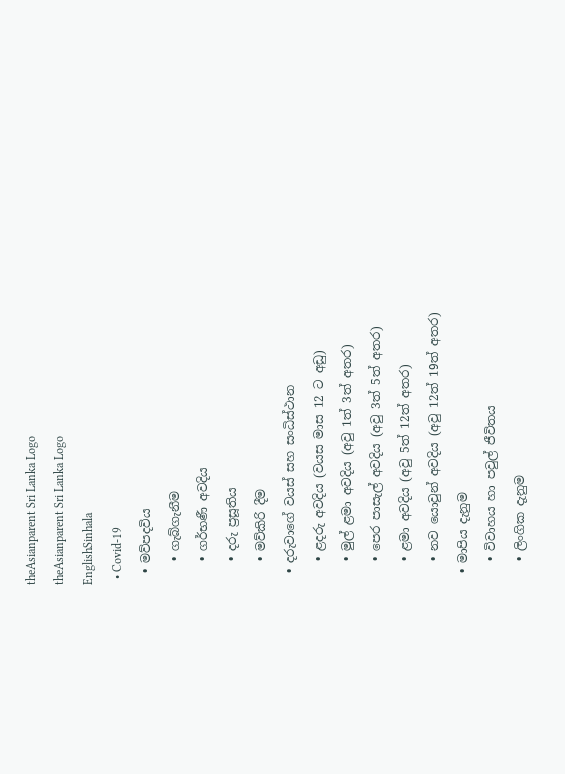theAsianparent Sri Lanka Logo
theAsianparent Sri Lanka Logo
EnglishSinhala
  • Covid-19
  • මව්පදවිය
    • ගැබ්ගැනීම
    • ගර්භණී අවදිය
    • දරු ප්‍රසූතිය
    • මව්කිරි දීම
  • දරුවාගේ වයස් සහ සංධිස්ථාන
    • ළදරු අවදිය (වයස මාස 12 ට අඩු)
    • මුල් ළමා අවදිය (අවු 1ත් 3ත් අතර)
    • පෙර පාසැල් අවදිය (අවු 3ත් 5ත් අතර)
    • ළමා අවදිය (අවු 5ත් 12ත් අතර)
    • නව යොවුන් අවදිය (අවු 12ත් 19ත් අතර)
  • මාපිය දැනුම
    • විවාහය හා පවුල් ජීවිතය
    • ලිංගික දැනුම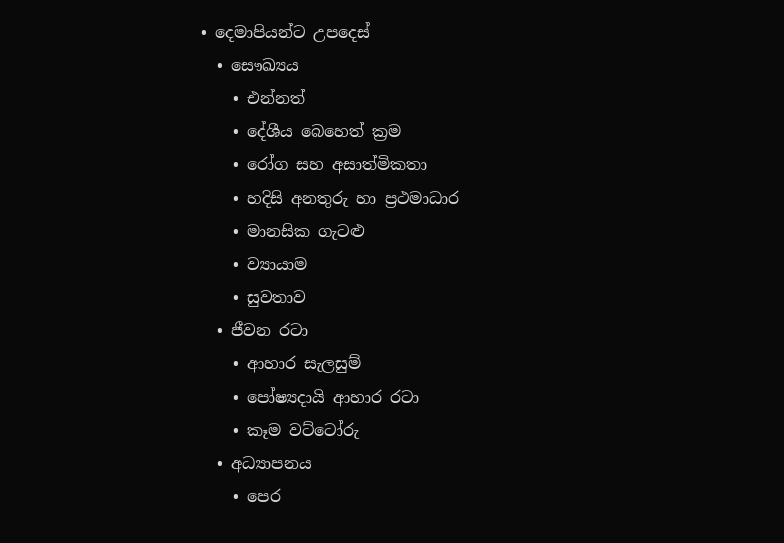• දෙමාපියන්ට උපදෙස්
  • සෞඛ්‍යය
    • එන්නත්
    • දේශීය බෙහෙත් ක්‍රම
    • රෝග සහ අසාත්මිකතා
    • හදිසි අනතුරු හා ප්‍රථමාධාර
    • මානසික ගැටළු
    • ව්‍යායාම
    • සුවතාව
  • ජීවන රටා
    • ආහාර සැලසුම්
    • පෝෂ්‍යදායි ආහාර රටා
    • කෑම වට්ටෝරු
  • අධ්‍යාපනය
    • පෙර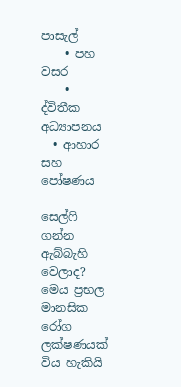පාසැල්
    • පහ වසර
    • ද්විතීක අධ්‍යාපනය
  • ආහාර සහ පෝෂණය

සෙල්ෆි ගන්න ඇබ්බැහි වෙලාද? මෙය ප්‍රභල මානසික රෝග ලක්ෂණයක් විය හැකියි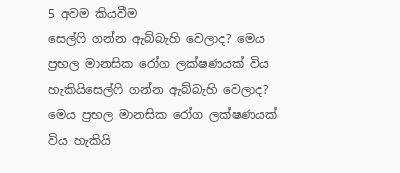5 අවම කියවීම
සෙල්ෆි ගන්න ඇබ්බැහි වෙලාද? මෙය ප්‍රභල මානසික රෝග ලක්ෂණයක් විය හැකියිසෙල්ෆි ගන්න ඇබ්බැහි වෙලාද? මෙය ප්‍රභල මානසික රෝග ලක්ෂණයක් විය හැකියි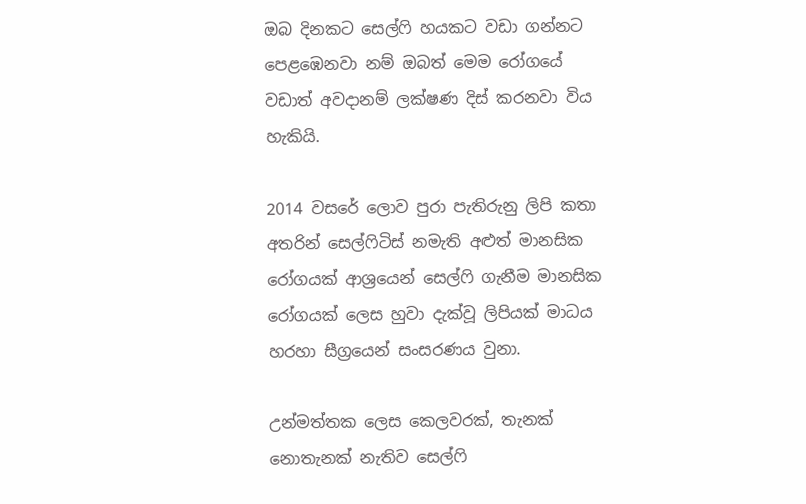ඔබ දිනකට සෙල්ෆි හයකට වඩා ගන්නට පෙළඹෙනවා නම් ඔබත් මෙම රෝගයේ වඩාත් අවදානම් ලක්ෂණ දිස් කරනවා විය හැකියි.

2014 වසරේ ලොව පුරා පැතිරුනු ලිපි කතා අතරින් සෙල්ෆිටිස් නමැති අළුත් මානසික රෝගයක් ආශ්‍රයෙන් සෙල්ෆි ගැනීම මානසික රෝගයක් ලෙස හුවා දැක්වූ ලිපියක් මාධය හරහා සීග්‍රයෙන් සංසරණය වුනා.

උන්මත්තක ලෙස කෙලවරක්, තැනක් නොතැනක් නැතිව සෙල්ෆි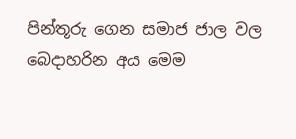පින්තූරු ගෙන සමාජ ජාල වල බෙදාහරින අය මෙම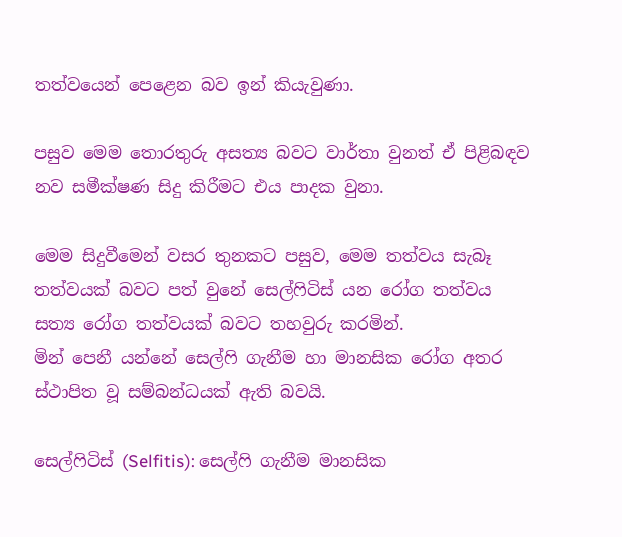තත්වයෙන් පෙළෙන බව ඉන් කියැවුණා.

පසුව මෙම තොරතුරු අසත්‍ය බවට වාර්තා වුනත් ඒ පිළිබඳව නව සමීක්ෂණ සිදු කිරීමට එය පාදක වුනා.

මෙම සිදුවීමෙන් වසර තුනකට පසුව, මෙම තත්වය සැබෑ තත්වයක් බවට පත් වුනේ සෙල්ෆිටිස් යන රෝග තත්වය සත්‍ය රෝග තත්වයක් බවට තහවුරු කරමින්.
මින් පෙනී යන්නේ සෙල්ෆි ගැනීම හා මානසික රෝග අතර ස්ථාපිත වූ සම්බන්ධයක් ඇති බවයි.

සෙල්ෆිටිස් (Selfitis): සෙල්ෆි ගැනීම මානසික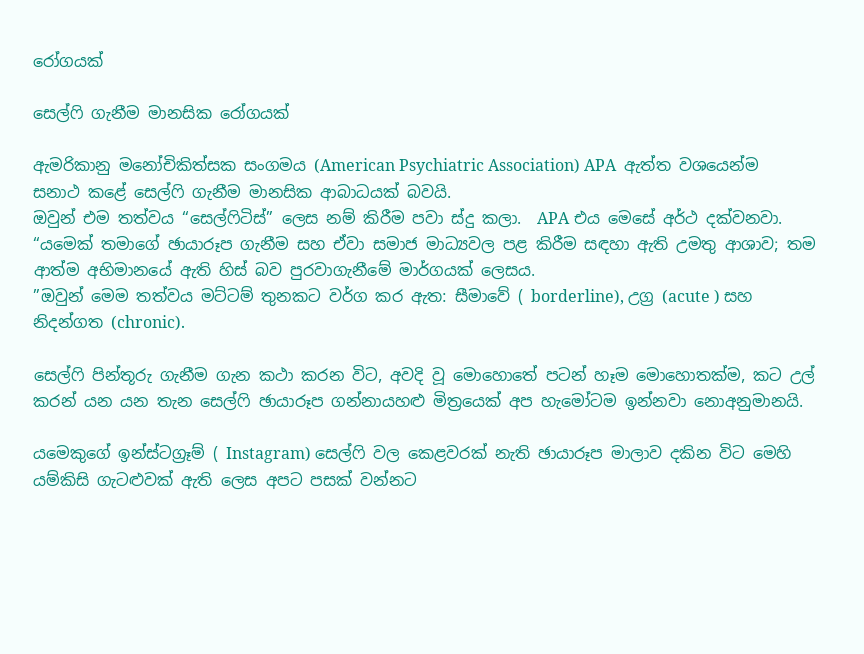රෝගයක්

සෙල්ෆි ගැනීම මානසික රෝගයක්

ඇමරිකානු මනෝචිකිත්සක සංගමය (American Psychiatric Association) APA  ඇත්ත වශයෙන්ම සනාථ කළේ සෙල්ෆි ගැනීම මානසික ආබාධයක් බවයි.
ඔවුන් එම තත්වය “සෙල්ෆිටිස්” ලෙස නම් කිරීම පවා ස්දු කලා.  APA එය මෙසේ අර්ථ දක්වනවා. “යමෙක් තමාගේ ඡායාරූප ගැනීම සහ ඒවා සමාජ මාධ්‍යවල පළ කිරීම සඳහා ඇති උමතු ආශාව; තම ආත්ම අභිමානයේ ඇති හිස් බව පුරවාගැනීමේ මාර්ගයක් ලෙසය.
”ඔවුන් මෙම තත්වය මට්ටම් තුනකට වර්ග කර ඇත: සීමාවේ ( borderline), උග්‍ර (acute ) සහ නිදන්ගත (chronic).

සෙල්ෆි පින්තූරු ගැනීම ගැන කථා කරන විට, අවදි වූ මොහොතේ පටන් හෑම මොහොතක්ම, කට උල් කරන් යන යන තැන සෙල්ෆි ඡායාරූප ගන්නායහළු මිත්‍රයෙක් අප හැමෝටම ඉන්නවා නොඅනුමානයි.

යමෙකුගේ ඉන්ස්ටග්‍රෑම් ( Instagram) සෙල්ෆි වල කෙළවරක් නැති ඡායාරූප මාලාව දකින විට මෙහි යම්කිසි ගැටළුවක් ඇති ලෙස අපට පසක් වන්නට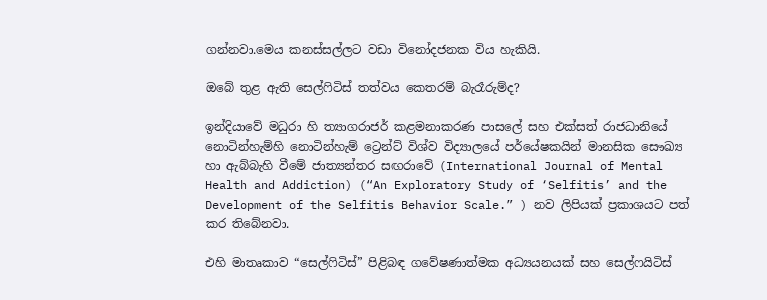ගන්නවා.මෙය කනස්සල්ලට වඩා විනෝදජනක විය හැකියි.

ඔබේ තුළ ඇති සෙල්ෆිටිස් තත්වය කෙතරම් බැරෑරුම්ද?

ඉන්දියාවේ මධුරා හි ත්‍යාගරාජර් කළමනාකරණ පාසලේ සහ එක්සත් රාජධානියේ නොටින්හැම්හි නොටින්හැම් ට්‍රෙන්ට් විශ්ව විද්‍යාලයේ පර්යේෂකයින් මානසික සෞඛ්‍ය හා ඇබ්බැහි වීමේ ජාත්‍යන්තර සඟරාවේ (International Journal of Mental Health and Addiction) (“An Exploratory Study of ‘Selfitis’ and the Development of the Selfitis Behavior Scale.” ) නව ලිපියක් ප්‍රකාශයට පත් කර තිබේනවා.

එහි මාතෘකාව “සෙල්ෆිටිස්” පිළිබඳ ගවේෂණාත්මක අධ්‍යයනයක් සහ සෙල්ෆයිටිස්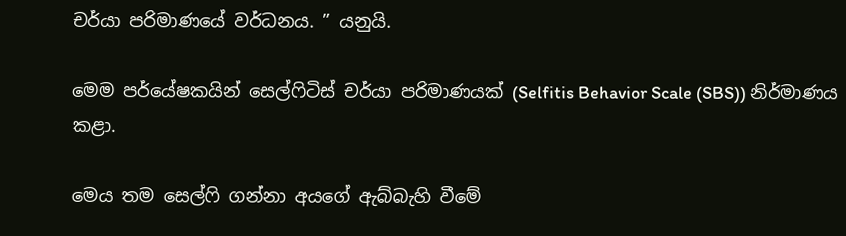චර්යා පරිමාණයේ වර්ධනය. ” යනුයි.

මෙම පර්යේෂකයින් සෙල්ෆිටිස් චර්යා පරිමාණයක් (Selfitis Behavior Scale (SBS)) නිර්මාණය කළා.

මෙය තම සෙල්ෆි ගන්නා අයගේ ඇබ්බැහි වීමේ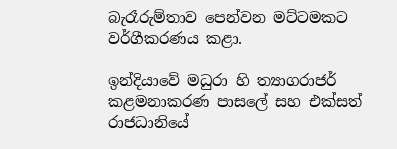බැරෑරුම්තාව පෙන්වන මට්ටමකට වර්ගීකරණය කළා.

ඉන්දියාවේ මධුරා හි ත්‍යාගරාජර් කළමනාකරණ පාසලේ සහ එක්සත් රාජධානියේ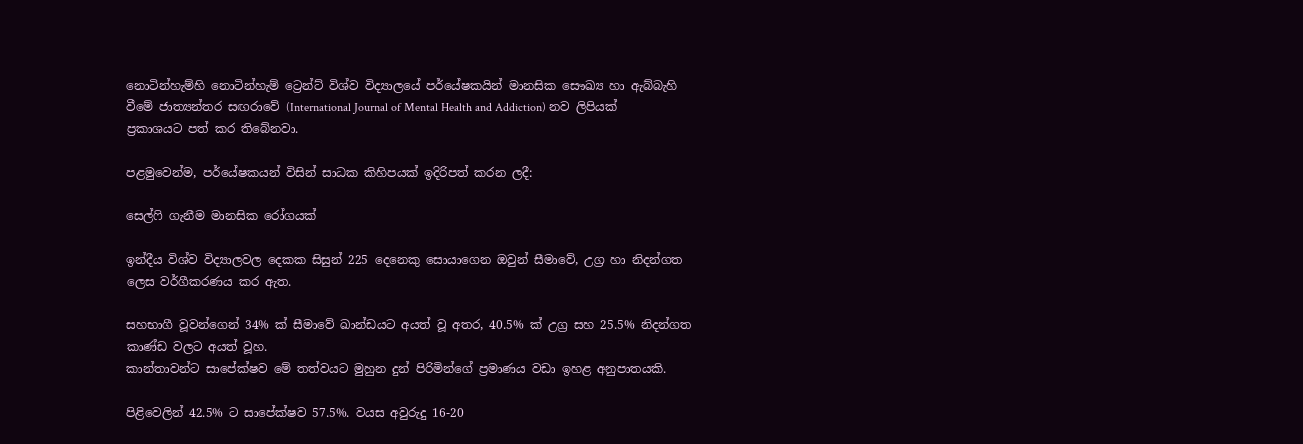නොටින්හැම්හි නොටින්හැම් ට්‍රෙන්ට් විශ්ව විද්‍යාලයේ පර්යේෂකයින් මානසික සෞඛ්‍ය හා ඇබ්බැහි වීමේ ජාත්‍යන්තර සඟරාවේ (International Journal of Mental Health and Addiction) නව ලිපියක් ප්‍රකාශයට පත් කර තිබේනවා.

පළමුවෙන්ම, පර්යේෂකයන් විසින් සාධක කිහිපයක් ඉදිරිපත් කරන ලදී:

සෙල්ෆි ගැනීම මානසික රෝගයක්

ඉන්දීය විශ්ව විද්‍යාලවල දෙකක සිසුන් 225 දෙනෙකු සොයාගෙන ඔවුන් සීමාවේ, උග්‍ර හා නිදන්ගත ලෙස වර්ගීකරණය කර ඇත.

සහභාගී වූවන්ගෙන් 34% ක් සීමාවේ ඛාන්ඩයට අයත් වූ අතර, 40.5% ක් උග්‍ර සහ 25.5% නිදන්ගත කාණ්ඩ වලට අයත් වූහ.
කාන්තාවන්ට සාපේක්ෂව මේ තත්වයට මුහුන දුන් පිරිමින්ගේ ප්‍රමාණය වඩා ඉහළ අනුපාතයකි.

පිළිවෙලින් 42.5% ට සාපේක්ෂව 57.5%. වයස අවුරුදු 16-20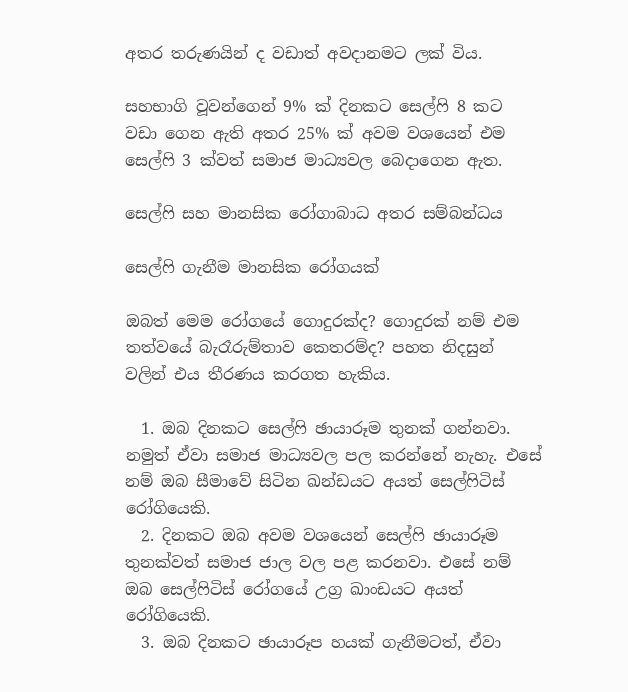අතර තරුණයින් ද වඩාත් අවදානමට ලක් විය.

සහභාගි වූවන්ගෙන් 9% ක් දිනකට සෙල්ෆි 8 කට වඩා ගෙන ඇති අතර 25% ක් අවම වශයෙන් එම සෙල්ෆි 3 ක්වත් සමාජ මාධ්‍යවල බෙදාගෙන ඇත.

සෙල්ෆි සහ මානසික රෝගාබාධ අතර සම්බන්ධය

සෙල්ෆි ගැනීම මානසික රෝගයක්

ඔබත් මෙම රෝගයේ ගොදුරක්ද? ගොදුරක් නම් එම තත්වයේ බැරෑරුම්තාව කෙතරම්ද? පහත නිදසුන් වලින් එය තීරණය කරගත හැකිය.

  1. ඔබ දිනකට සෙල්ෆි ඡායාරූම තුනක් ගන්නවා. නමුත් ඒවා සමාජ මාධ්‍යවල පල කරන්නේ නැහැ. එසේ නම් ඔබ සීමාවේ සිටින ඛන්ඩයට අයත් සෙල්ෆිටිස් රෝගියෙකි.
  2. දිනකට ඔබ අවම වශයෙන් සෙල්ෆි ඡායාරූම තුනක්වත් සමාජ ජාල වල පළ කරනවා. එසේ නම් ඔබ සෙල්ෆිටිස් රෝගයේ උග්‍ර ඛාංඩයට අයත් රෝගියෙකි.
  3. ඔබ දිනකට ඡායාරූප හයක් ගැනීමටත්, ඒවා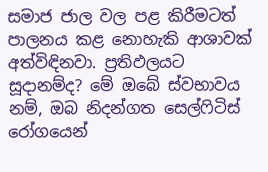සමාජ ජාල වල පළ කිරීමටත් පාලනය කළ නොහැකි ආශාවක් අත්විඳිනවා. ප්‍රතිඵලයට සූදානම්ද? මේ ඔබේ ස්වභාවය නම්, ඔබ නිදන්ගත සෙල්ෆිටිස් රෝගයෙන්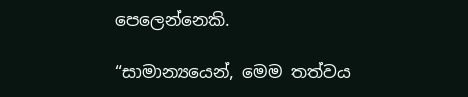පෙලෙන්නෙකි.

“සාමාන්‍යයෙන්, මෙම තත්වය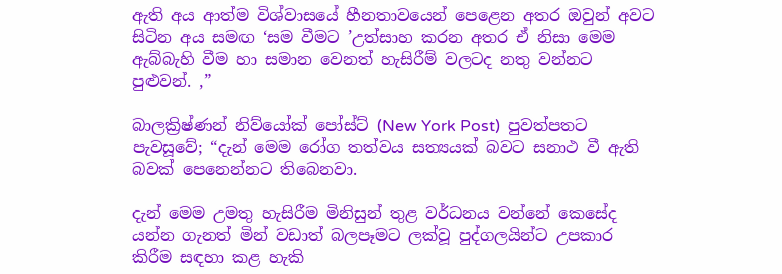ඇති අය ආත්ම විශ්වාසයේ හීනතාවයෙන් පෙළෙන අතර ඔවුන් අවට සිටින අය සමඟ ‘සම වීමට ’උත්සාහ කරන අතර ඒ නිසා මෙම ඇබ්බැහි වීම හා සමාන වෙනත් හැසිරීම් වලටද නතු වන්නට පුළුවන්. ,”

බාලක්‍රිෂ්ණන් නිව්යෝක් පෝස්ට් (New York Post)  පුවත්පතට පැවසූවේ; “දැන් මෙම රෝග තත්වය සත්‍යයක් බවට සනාථ වී ඇති බවක් පෙනෙන්නට තිබෙනවා.

දැන් මෙම උමතු හැසිරීම මිනිසුන් තුළ වර්ධනය වන්නේ කෙසේද යන්න ගැනත් මින් වඩාත් බලපෑමට ලක්වූ පුද්ගලයින්ට උපකාර කිරීම සඳහා කළ හැකි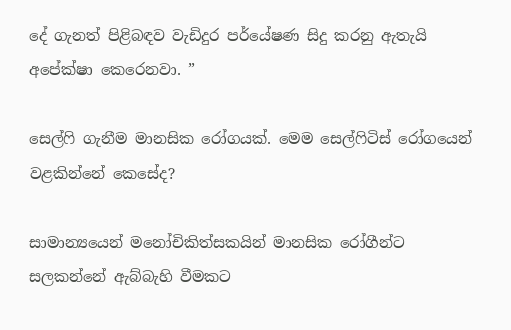දේ ගැනත් පිළිබඳව වැඩිදුර පර්යේෂණ සිදු කරනු ඇතැයි අපේක්ෂා කෙරෙනවා. ”

සෙල්ෆි ගැනීම මානසික රෝගයක්. මෙම සෙල්ෆිටිස් රෝගයෙන් වළකින්නේ කෙසේද?

සාමාන්‍යයෙන් මනෝචිකිත්සකයින් මානසික රෝගීන්ට සලකන්නේ ඇබ්බැහි වීමකට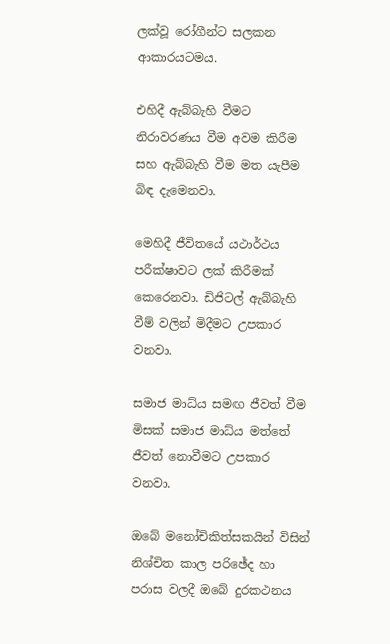ලක්වූ රෝගීන්ට සලකන ආකාරයටමය.

එහිදී ඇබ්බැහි වීමට නිරාවරණය වීම අවම කිරීම සහ ඇබ්බැහි වීම මත යැපීම බිඳ දැමෙනවා.

මෙහිදී ජීවිතයේ යථාර්ථය පරීක්ෂාවට ලක් කිරීමක් කෙරෙනවා. ඩිජිටල් ඇබ්බැහි වීම් වලින් මිදීමට උපකාර වනවා.

සමාජ මාධ්ය සමඟ ජීවත් වීම මිසක් සමාජ මාධ්ය මත්තේ ජීවත් නොවීමට උපකාර වනවා.

ඔබේ මනෝචිකිත්සකයින් විසින් නිශ්චිත කාල පරිඡේද හා පරාස වලදී ඔබේ දුරකථනය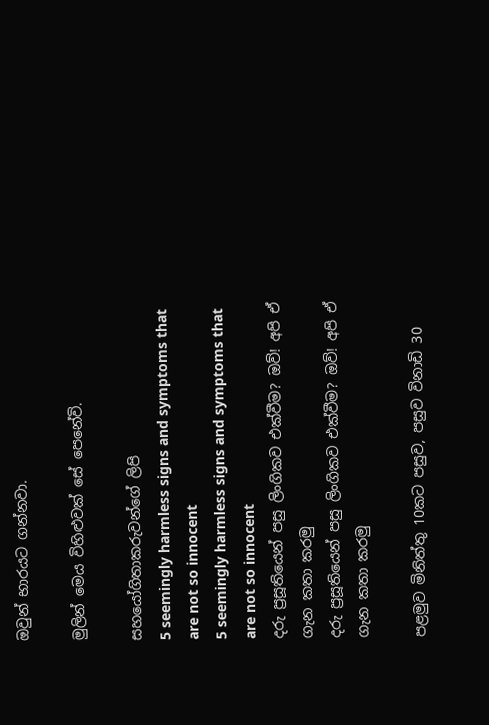ඔවුන් භාරයට ගන්නවා.

මුලින් මෙය විහිළුවක් සේ පෙනේවි.

සහයෝගිතාකරුවන්ගේ ලිපි
5 seemingly harmless signs and symptoms that are not so innocent
5 seemingly harmless signs and symptoms that are not so innocent
දරු ප්‍රසූතියෙන් පසු ලිංගිකව එක්වීම? ඔව්! අපි ඒ ගැන කතා කරමු
දරු ප්‍රසූතියෙන් පසු ලිංගිකව එක්වීම? ඔව්! අපි ඒ ගැන කතා කරමු

පළමුව මිනිත්තු 10කට පසුව, පසුව විනාඩි 30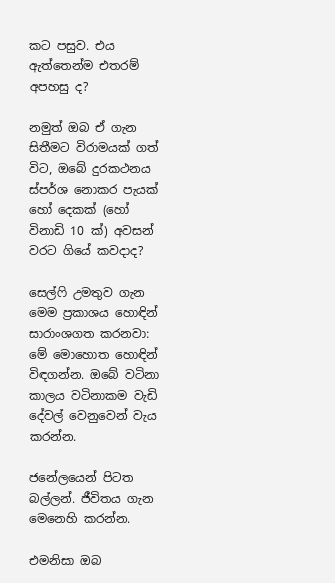කට පසුව. එය ඇත්තෙන්ම එතරම් අපහසු ද?

නමුත් ඔබ ඒ ගැන සිතීමට විරාමයක් ගත් විට, ඔබේ දුරකථනය ස්පර්ශ නොකර පැයක් හෝ දෙකක් (හෝ විනාඩි 10 ක්) අවසන් වරට ගියේ කවදාද?

සෙල්ෆි උමතුව ගැන මෙම ප්‍රකාශය හොඳින් සාරාංශගත කරනවා: මේ මොහොත හොඳින් විඳගන්න. ඔබේ වටිනා කාලය වටිනාකම වැඩි දේවල් වෙනුවෙන් වැය කරන්න.

ජනේලයෙන් පිටත බල්ලන්. ජීවිතය ගැන මෙනෙහි කරන්න.

එමනිසා ඔබ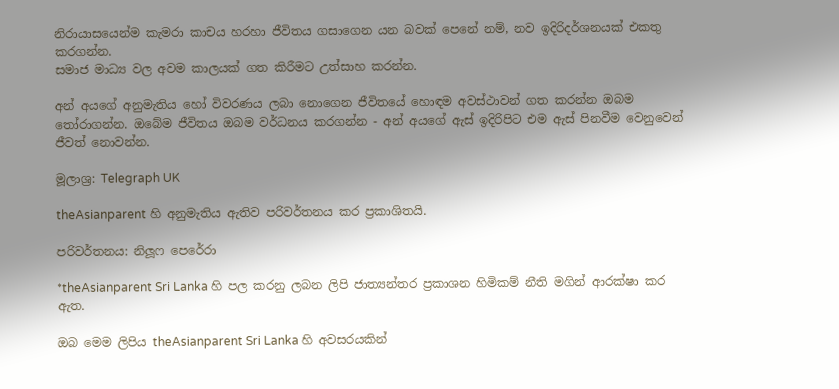නිරායාසයෙන්ම කැමරා කාචය හරහා ජීවිතය ගසාගෙන යන බවක් පෙනේ නම්, නව ඉදිරිදර්ශනයක් එකතු කරගන්න.
සමාජ මාධ්‍ය වල අවම කාලයක් ගත කිරීමට උත්සාහ කරන්න.

අන් අයගේ අනුමැතිය හෝ විවරණය ලබා නොගෙන ජීවිතයේ හොඳම අවස්ථාවන් ගත කරන්න ඔබම තෝරාගන්න. ඔබේම ජීවිතය ඔබම වර්ධනය කරගන්න - අන් අයගේ ඇස් ඉදිරිපිට එම ඇස් පිනවීම වෙනුවෙන් ජීවත් නොවන්න.

මූලාශ්‍ර: Telegraph UK

theAsianparent හි අනුමැතිය ඇතිව පරිවර්තනය කර ප්‍රකාශිතයි.

පරිවර්තනය: නිලූෆ පෙරේරා

*theAsianparent Sri Lanka හි පල කරනු ලබන ලිපි ජාත්‍යන්තර ප්‍රකාශන හිමිකම් නීති මගින් ආරක්ෂා කර ඇත.

ඔබ මෙම ලිපිය theAsianparent Sri Lanka හි අවසරයකින්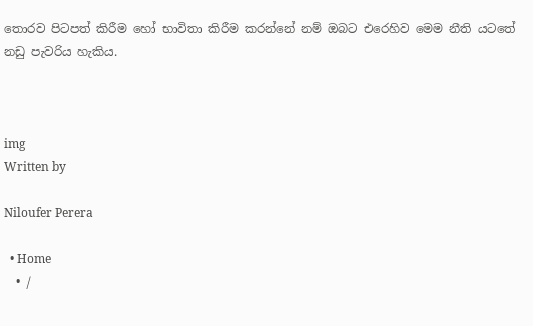තොරව පිටපත් කිරීම හෝ භාවිතා කිරීම කරන්නේ නම් ඔබට එරෙහිව මෙම නීති යටතේ නඩු පැවරිය හැකිය.



img
Written by

Niloufer Perera

  • Home
  • /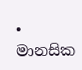• මානසික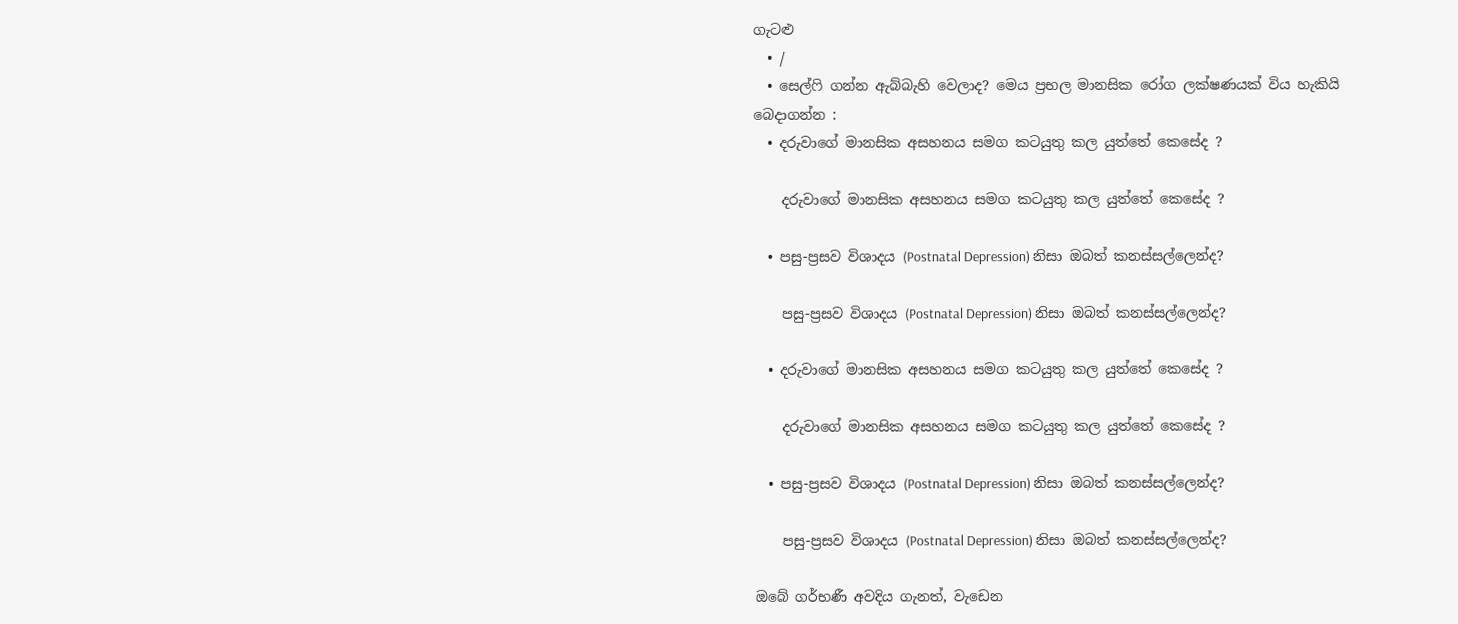ගැටළු
  • /
  • සෙල්ෆි ගන්න ඇබ්බැහි වෙලාද? මෙය ප්‍රභල මානසික රෝග ලක්ෂණයක් විය හැකියි
බෙදාගන්න :
  • දරුවාගේ මානසික අසහනය සමග කටයුතු කල යුත්තේ කෙසේද ?

    දරුවාගේ මානසික අසහනය සමග කටයුතු කල යුත්තේ කෙසේද ?

  • පසු-ප්‍රසව විශාදය (Postnatal Depression) නිසා ඔබත් කනස්සල්ලෙන්ද?

    පසු-ප්‍රසව විශාදය (Postnatal Depression) නිසා ඔබත් කනස්සල්ලෙන්ද?

  • දරුවාගේ මානසික අසහනය සමග කටයුතු කල යුත්තේ කෙසේද ?

    දරුවාගේ මානසික අසහනය සමග කටයුතු කල යුත්තේ කෙසේද ?

  • පසු-ප්‍රසව විශාදය (Postnatal Depression) නිසා ඔබත් කනස්සල්ලෙන්ද?

    පසු-ප්‍රසව විශාදය (Postnatal Depression) නිසා ඔබත් කනස්සල්ලෙන්ද?

ඔබේ ගර්භණී අවදිය ගැනත්, වැඩෙන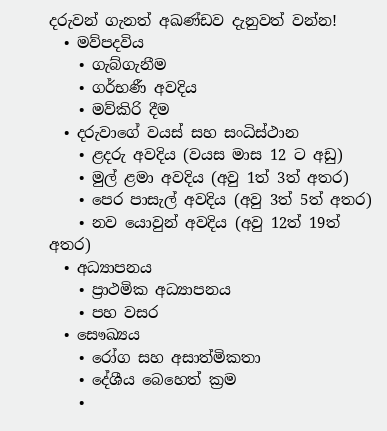දරුවන් ගැනත් අඛණ්ඩව දැනුවත් වන්න!
  • මව්පදවිය
    • ගැබ්ගැනීම
    • ගර්භණී අවදිය
    • මව්කිරි දීම
  • දරුවාගේ වයස් සහ සංධිස්ථාන
    • ළදරු අවදිය (වයස මාස 12 ට අඩු)
    • මුල් ළමා අවදිය (අවු 1ත් 3ත් අතර)
    • පෙර පාසැල් අවදිය (අවු 3ත් 5ත් අතර)
    • නව යොවුන් අවදිය (අවු 12ත් 19ත් අතර)
  • අධ්‍යාපනය
    • ප්‍රාථමික අධ්‍යාපනය
    • පහ වසර
  • සෞඛ්‍යය
    • රෝග සහ අසාත්මිකතා
    • දේශීය බෙහෙත් ක්‍රම
    •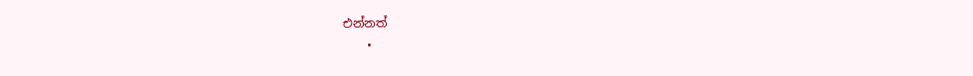එන්නත්
    •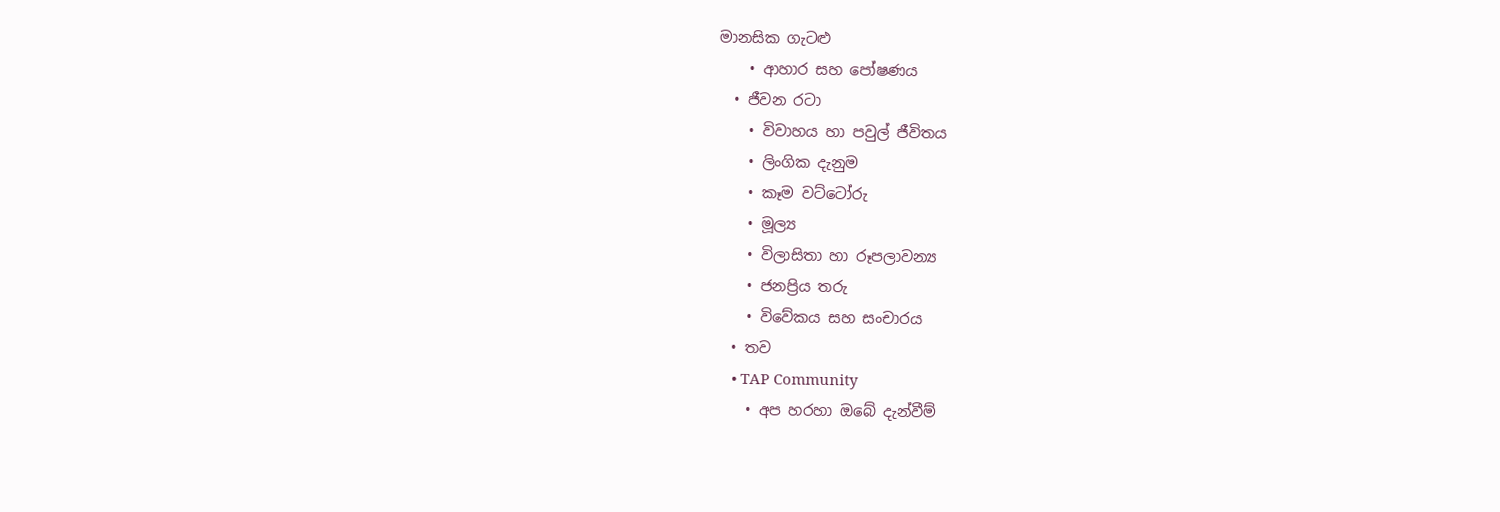මානසික ගැටළු
    • ආහාර සහ පෝෂණය
  • ජීවන රටා
    • විවාහය හා පවුල් ජීවිතය
    • ලිංගික දැනුම
    • කෑම වට්ටෝරු
    • මූල්‍ය
    • විලාසිතා හා රූපලාවන්‍ය
    • ජනප්‍රිය තරු
    • විවේකය සහ සංචාරය
  • තව
    • TAP Community
    • අප හරහා ඔබේ දැන්වීම්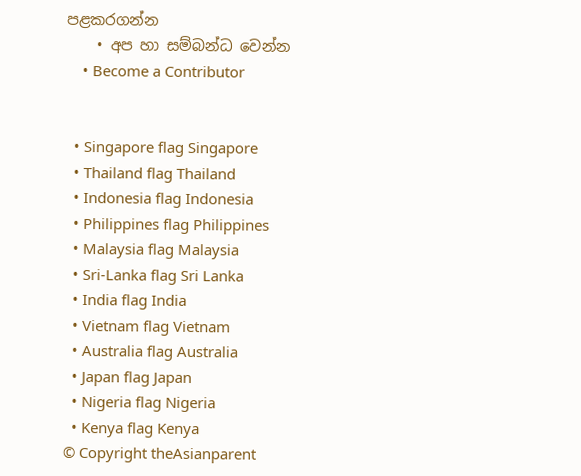පළකරගන්න
    • අප හා සම්බන්ධ වෙන්න
    • Become a Contributor


  • Singapore flag Singapore
  • Thailand flag Thailand
  • Indonesia flag Indonesia
  • Philippines flag Philippines
  • Malaysia flag Malaysia
  • Sri-Lanka flag Sri Lanka
  • India flag India
  • Vietnam flag Vietnam
  • Australia flag Australia
  • Japan flag Japan
  • Nigeria flag Nigeria
  • Kenya flag Kenya
© Copyright theAsianparent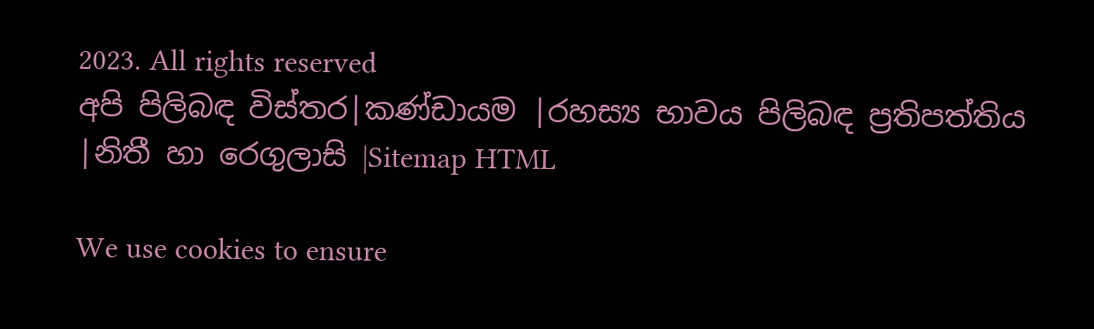2023. All rights reserved
අපි පිලිබඳ විස්තර|කණ්ඩායම |රහස්‍ය භාවය පිලිබඳ ප්‍රතිපත්තිය |නිතී හා රෙගුලාසි |Sitemap HTML

We use cookies to ensure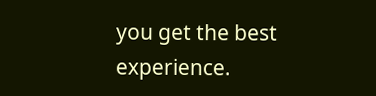you get the best experience.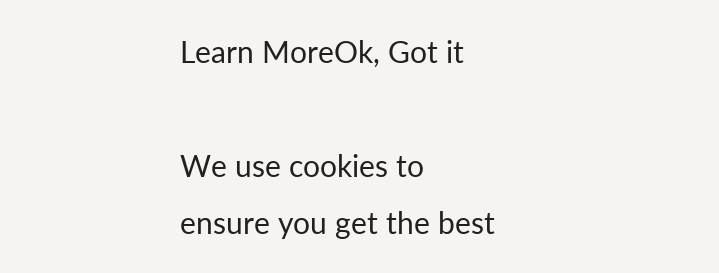Learn MoreOk, Got it

We use cookies to ensure you get the best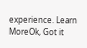experience. Learn MoreOk, Got it